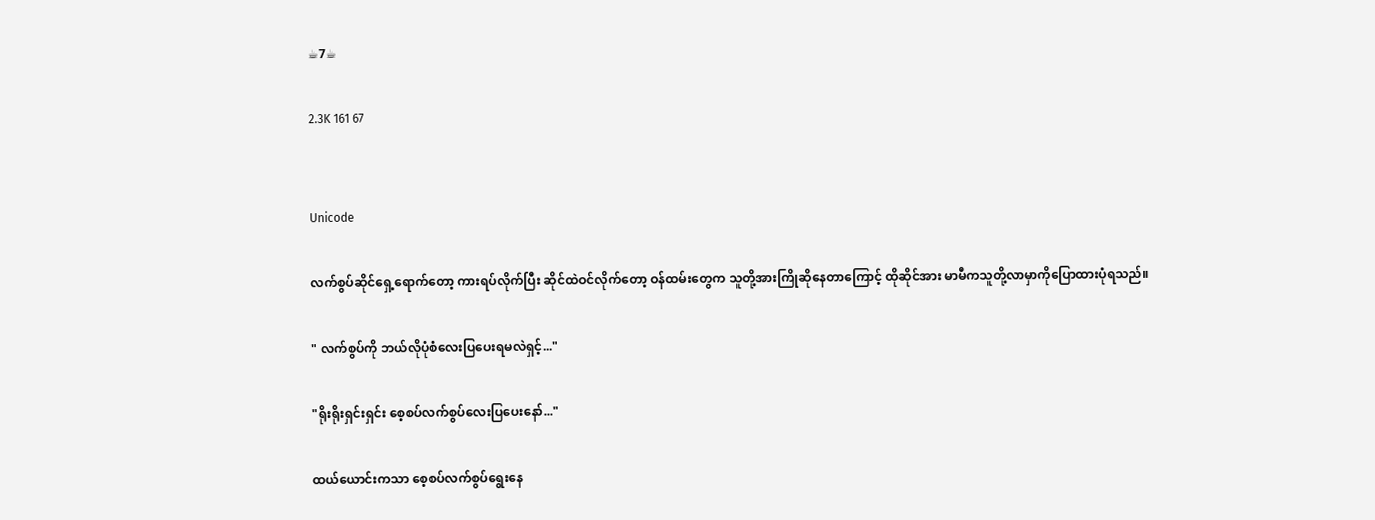☕7☕

2.3K 161 67


Unicode

လက်စွပ်ဆိုင်ရှေ့ရောက်တော့ ကားရပ်လိုက်ပြီး ဆိုင်ထဲဝင်လိုက်တော့ ဝန်ထမ်းတွေက သူတို့အားကြိုဆိုနေတာကြောင့် ထိုဆိုင်အား မာမီကသူတို့လာမှာကိုပြောထားပုံရသည်။

" လက်စွပ်ကို ဘယ်လိုပုံစံလေးပြပေးရမလဲရှင့်..."

"ရိုးရိုးရှင်းရှင်း စေ့စပ်လက်စွပ်လေးပြပေးနော်..."

ထယ်ယောင်းကသာ စေ့စပ်လက်စွပ်ရွေးနေ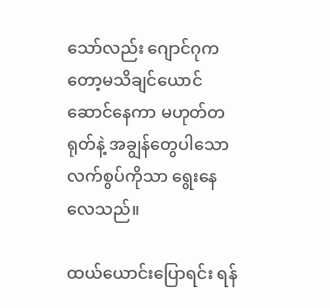သော်လည်း ဂျောင်ဂုကတော့မသိချင်ယောင်ဆောင်နေကာ မဟုတ်တရုတ်နဲ့ အချွန်တွေပါသောလက်စွပ်ကိုသာ ရွေးနေလေသည်။

ထယ်ယောင်းပြောရင်း ရန်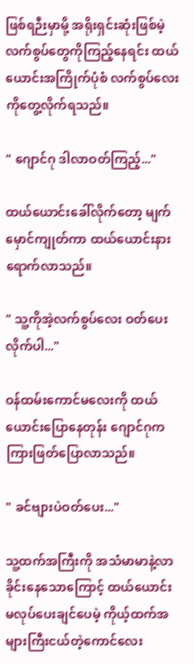ဖြစ်ရဉီးမှာမို့ အရိုးရှင်းဆုံးဖြစ်မဲ့ လက်စွပ်တွေကိုကြည့်နေရင်း ထယ်ယောင်းအကြိုက်ပုံစံ လက်စွပ်လေးကိုတွေ့လိုက်ရသည်။

" ဂျောင်ဂု ဒါလာဝတ်ကြည့်..."

ထယ်ယောင်းခေါ်လိုက်တော့ မျက်မှောင်ကျုတ်ကာ ထယ်ယောင်းနားရောက်လာသည်။

" သူ့ကိုအဲ့လက်စွပ်လေး ဝတ်ပေးလိုက်ပါ..."

ဝန်ထမ်းကောင်မလေးကို ထယ်ယောင်းပြောနေတုန်း ဂျောင်ဂုက ကြားဖြတ်ပြောလာသည်။

" ခင်ဗျားပဲဝတ်ပေး..."

သူ့ထက်အကြီးကို အသံမာမာနဲ့လာခိုင်းနေသောကြောင့် ထယ်ယောင်းမလုပ်ပေးချင်ပေမဲ့ ကိုယ့်ထက်အများကြီးငယ်တဲ့ကောင်လေး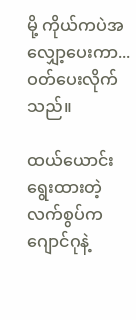မို့ ကိုယ်ကပဲအလျှော့ပေးကာ... ဝတ်ပေးလိုက်သည်။

ထယ်ယောင်းရွေးထားတဲ့ လက်စွပ်ကဂျောင်ဂုနဲ့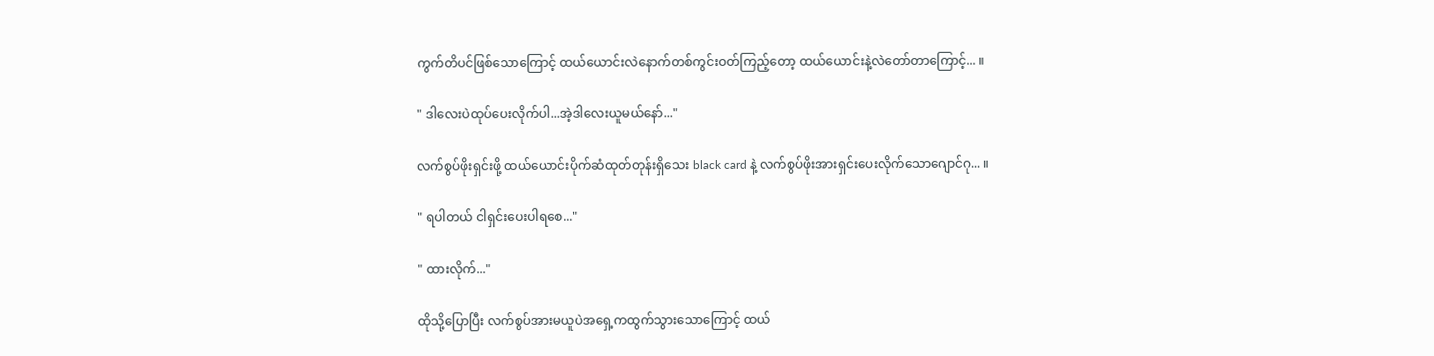ကွက်တိပင်ဖြစ်သောကြောင့် ထယ်ယောင်းလဲနောက်တစ်ကွင်းဝတ်ကြည့်တော့ ထယ်ယောင်းနဲ့လဲတော်တာကြောင့်... ။

" ဒါလေးပဲထုပ်ပေးလိုက်ပါ...အဲ့ဒါလေးယူမယ်နော်..."

လက်စွပ်ဖိုးရှင်းဖို့ ထယ်ယောင်းပိုက်ဆံထုတ်တုန်းရှိသေး black card နဲ့ လက်စွပ်ဖိုးအားရှင်းပေးလိုက်သောဂျောင်ဂု... ။

" ရပါတယ် ငါရှင်းပေးပါရစေ..."

" ထားလိုက်..."

ထိုသို့ပြောပြီး လက်စွပ်အားမယူပဲအရှေ့ကထွက်သွားသောကြောင့် ထယ်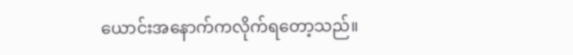ယောင်းအနောက်ကလိုက်ရတော့သည်။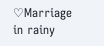♡Marriage in rainy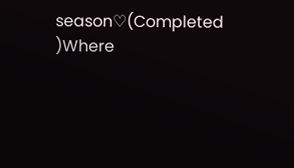season♡(Completed )Where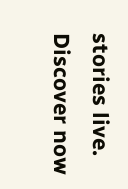stories live. Discover now